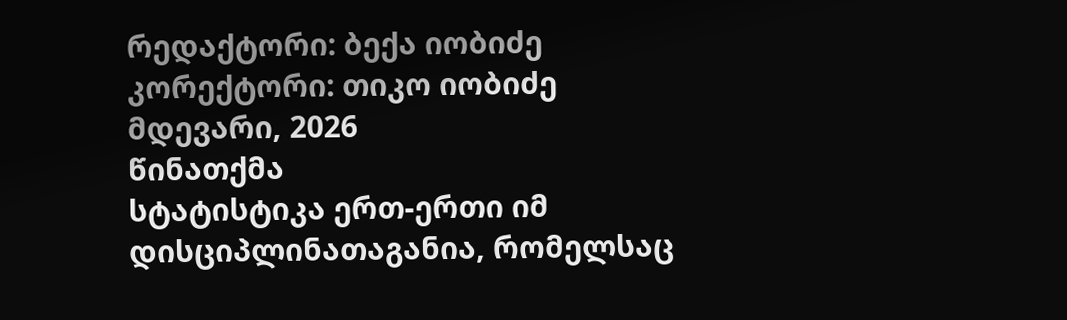რედაქტორი: ბექა იობიძე
კორექტორი: თიკო იობიძე
მდევარი, 2026
წინათქმა
სტატისტიკა ერთ-ერთი იმ დისციპლინათაგანია, რომელსაც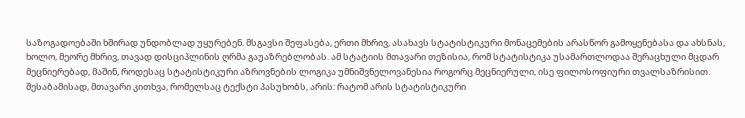საზოგადოებაში ხშირად უნდობლად უყურებენ. მსგავსი შეფასება, ერთი მხრივ, ასახავს სტატისტიკური მონაცემების არასწორ გამოყენებასა და ახსნას, ხოლო, მეორე მხრივ, თავად დისციპლინის ღრმა გაუაზრებლობას. ამ სტატიის მთავარი თეზისია, რომ სტატისტიკა უსამართლოდაა შერაცხული მცდარ მეცნიერებად, მაშინ, როდესაც სტატისტიკური აზროვნების ლოგიკა უმნიშვნელოვანესია როგორც მეცნიერული, ისე ფილოსოფიური თვალსაზრისით. შესაბამისად, მთავარი კითხვა, რომელსაც ტექსტი პასუხობს, არის: რატომ არის სტატისტიკური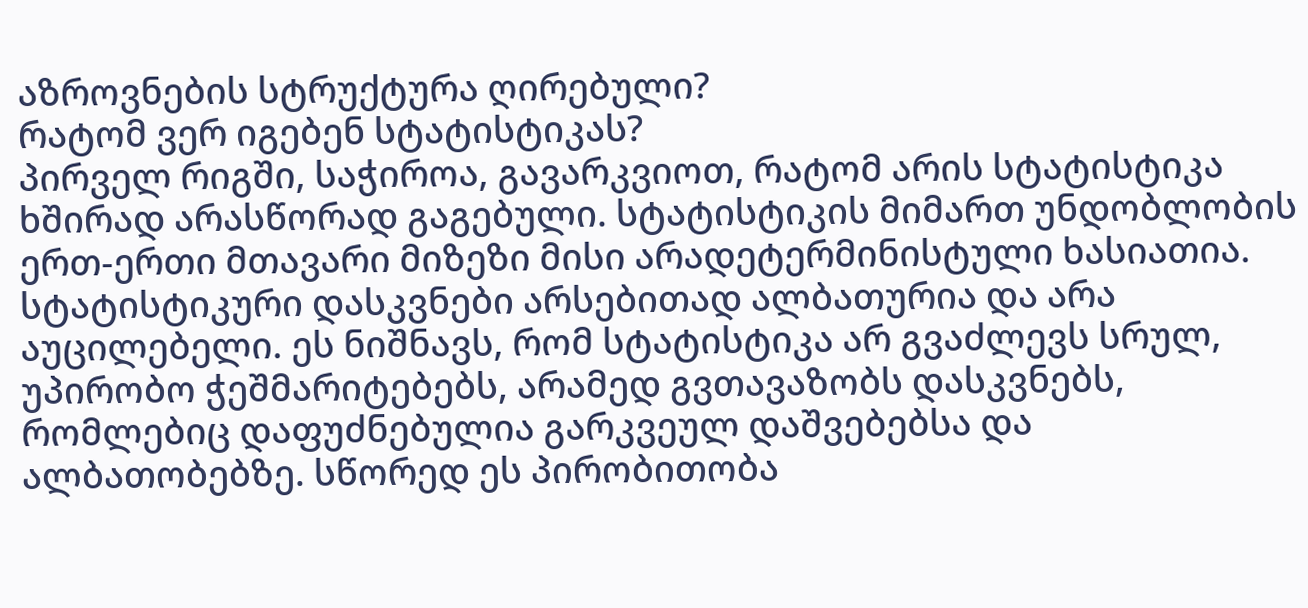აზროვნების სტრუქტურა ღირებული?
რატომ ვერ იგებენ სტატისტიკას?
პირველ რიგში, საჭიროა, გავარკვიოთ, რატომ არის სტატისტიკა ხშირად არასწორად გაგებული. სტატისტიკის მიმართ უნდობლობის ერთ-ერთი მთავარი მიზეზი მისი არადეტერმინისტული ხასიათია. სტატისტიკური დასკვნები არსებითად ალბათურია და არა აუცილებელი. ეს ნიშნავს, რომ სტატისტიკა არ გვაძლევს სრულ, უპირობო ჭეშმარიტებებს, არამედ გვთავაზობს დასკვნებს, რომლებიც დაფუძნებულია გარკვეულ დაშვებებსა და ალბათობებზე. სწორედ ეს პირობითობა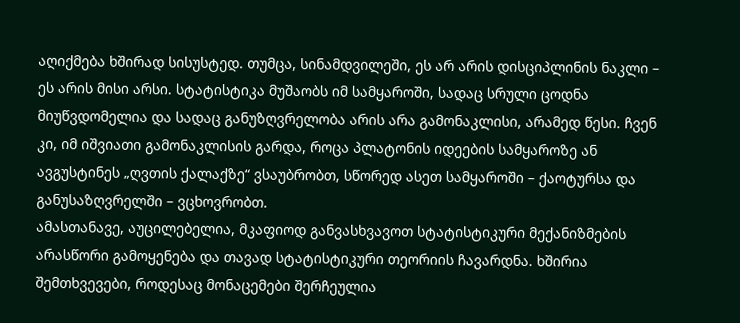აღიქმება ხშირად სისუსტედ. თუმცა, სინამდვილეში, ეს არ არის დისციპლინის ნაკლი – ეს არის მისი არსი. სტატისტიკა მუშაობს იმ სამყაროში, სადაც სრული ცოდნა მიუწვდომელია და სადაც განუზღვრელობა არის არა გამონაკლისი, არამედ წესი. ჩვენ კი, იმ იშვიათი გამონაკლისის გარდა, როცა პლატონის იდეების სამყაროზე ან ავგუსტინეს „ღვთის ქალაქზე“ ვსაუბრობთ, სწორედ ასეთ სამყაროში – ქაოტურსა და განუსაზღვრელში – ვცხოვრობთ.
ამასთანავე, აუცილებელია, მკაფიოდ განვასხვავოთ სტატისტიკური მექანიზმების არასწორი გამოყენება და თავად სტატისტიკური თეორიის ჩავარდნა. ხშირია შემთხვევები, როდესაც მონაცემები შერჩეულია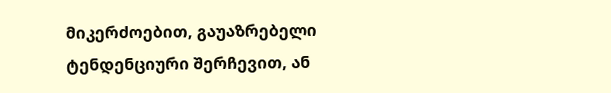მიკერძოებით, გაუაზრებელი ტენდენციური შერჩევით, ან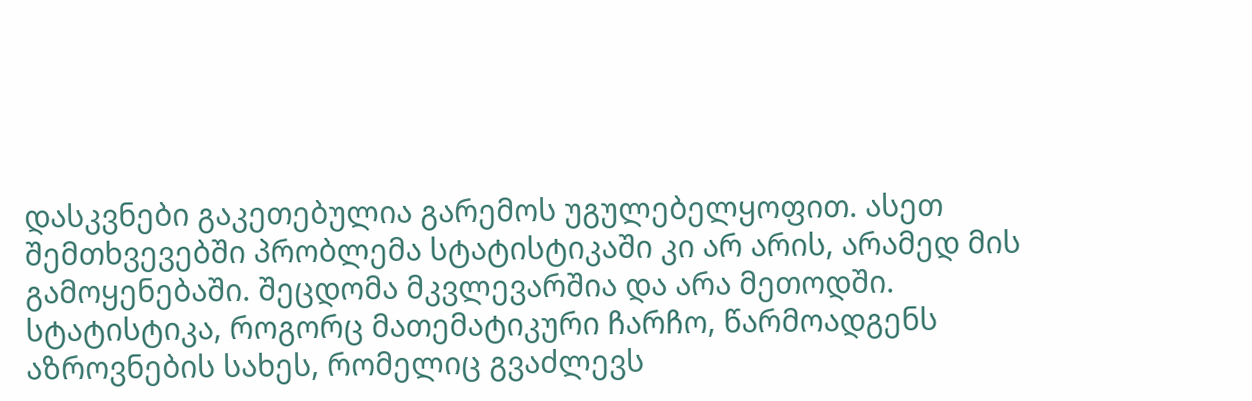დასკვნები გაკეთებულია გარემოს უგულებელყოფით. ასეთ შემთხვევებში პრობლემა სტატისტიკაში კი არ არის, არამედ მის გამოყენებაში. შეცდომა მკვლევარშია და არა მეთოდში. სტატისტიკა, როგორც მათემატიკური ჩარჩო, წარმოადგენს აზროვნების სახეს, რომელიც გვაძლევს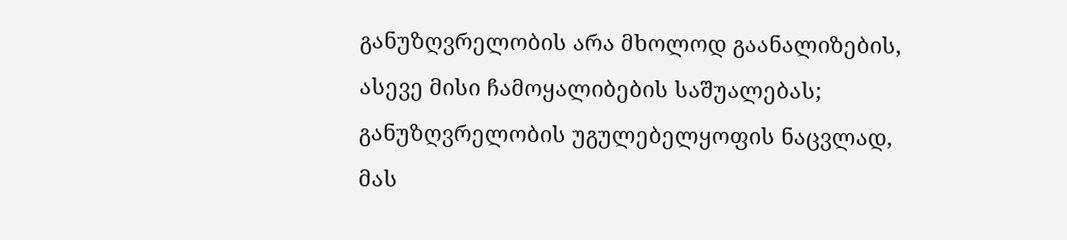განუზღვრელობის არა მხოლოდ გაანალიზების, ასევე მისი ჩამოყალიბების საშუალებას; განუზღვრელობის უგულებელყოფის ნაცვლად, მას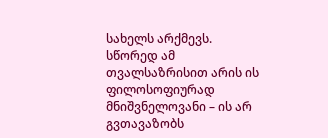სახელს არქმევს. სწორედ ამ თვალსაზრისით არის ის ფილოსოფიურად მნიშვნელოვანი – ის არ გვთავაზობს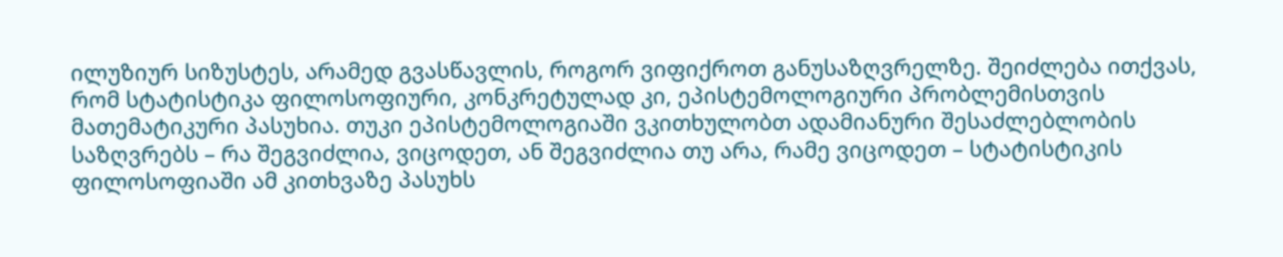ილუზიურ სიზუსტეს, არამედ გვასწავლის, როგორ ვიფიქროთ განუსაზღვრელზე. შეიძლება ითქვას, რომ სტატისტიკა ფილოსოფიური, კონკრეტულად კი, ეპისტემოლოგიური პრობლემისთვის მათემატიკური პასუხია. თუკი ეპისტემოლოგიაში ვკითხულობთ ადამიანური შესაძლებლობის საზღვრებს – რა შეგვიძლია, ვიცოდეთ, ან შეგვიძლია თუ არა, რამე ვიცოდეთ – სტატისტიკის ფილოსოფიაში ამ კითხვაზე პასუხს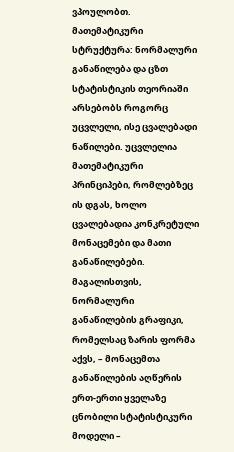ვპოულობთ.
მათემატიკური სტრუქტურა: ნორმალური განაწილება და ცზთ
სტატისტიკის თეორიაში არსებობს როგორც უცვლელი, ისე ცვალებადი ნაწილები. უცვლელია მათემატიკური პრინციპები, რომლებზეც ის დგას, ხოლო ცვალებადია კონკრეტული მონაცემები და მათი განაწილებები. მაგალისთვის, ნორმალური განაწილების გრაფიკი, რომელსაც ზარის ფორმა აქვს, – მონაცემთა განაწილების აღწერის ერთ-ერთი ყველაზე ცნობილი სტატისტიკური მოდელი –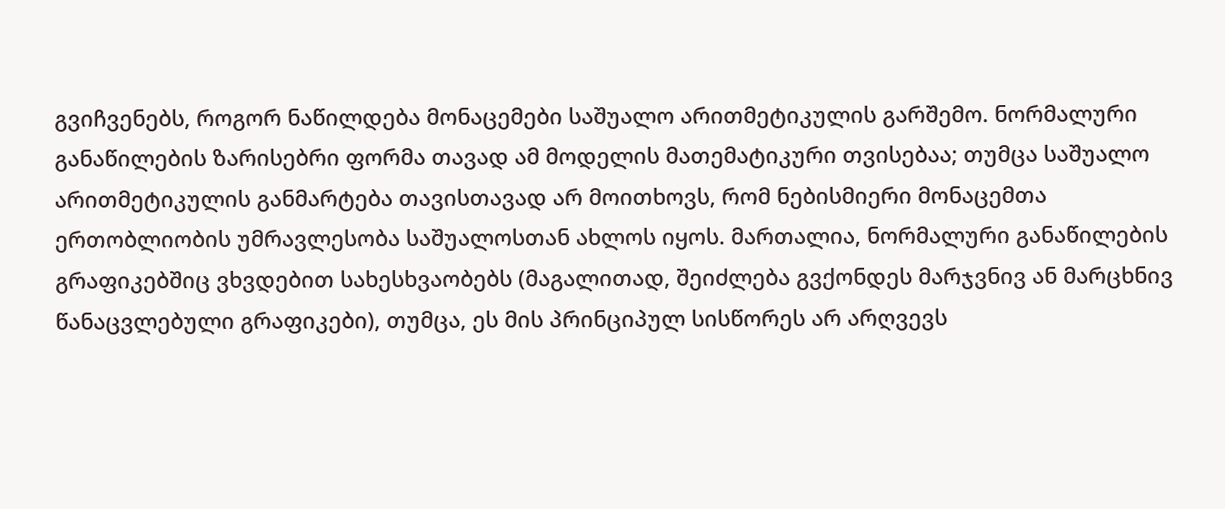გვიჩვენებს, როგორ ნაწილდება მონაცემები საშუალო არითმეტიკულის გარშემო. ნორმალური განაწილების ზარისებრი ფორმა თავად ამ მოდელის მათემატიკური თვისებაა; თუმცა საშუალო არითმეტიკულის განმარტება თავისთავად არ მოითხოვს, რომ ნებისმიერი მონაცემთა ერთობლიობის უმრავლესობა საშუალოსთან ახლოს იყოს. მართალია, ნორმალური განაწილების გრაფიკებშიც ვხვდებით სახესხვაობებს (მაგალითად, შეიძლება გვქონდეს მარჯვნივ ან მარცხნივ წანაცვლებული გრაფიკები), თუმცა, ეს მის პრინციპულ სისწორეს არ არღვევს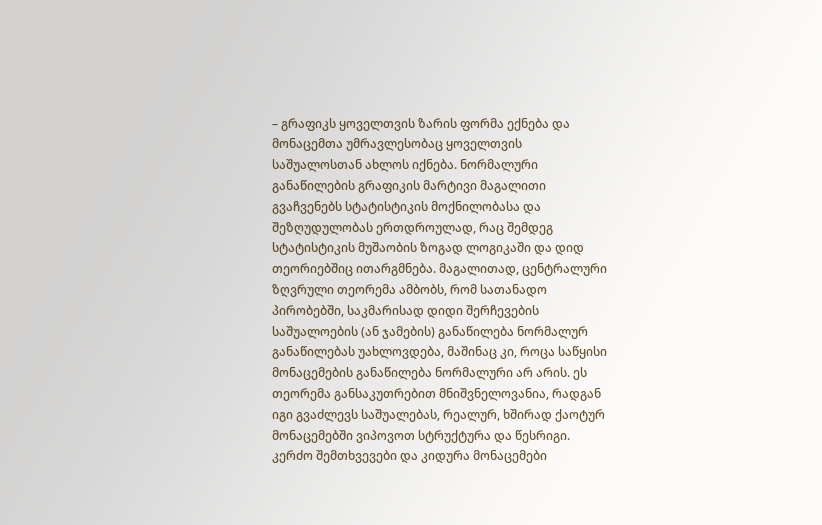– გრაფიკს ყოველთვის ზარის ფორმა ექნება და მონაცემთა უმრავლესობაც ყოველთვის საშუალოსთან ახლოს იქნება. ნორმალური განაწილების გრაფიკის მარტივი მაგალითი გვაჩვენებს სტატისტიკის მოქნილობასა და შეზღუდულობას ერთდროულად, რაც შემდეგ სტატისტიკის მუშაობის ზოგად ლოგიკაში და დიდ თეორიებშიც ითარგმნება. მაგალითად, ცენტრალური ზღვრული თეორემა ამბობს, რომ სათანადო პირობებში, საკმარისად დიდი შერჩევების საშუალოების (ან ჯამების) განაწილება ნორმალურ განაწილებას უახლოვდება, მაშინაც კი, როცა საწყისი მონაცემების განაწილება ნორმალური არ არის. ეს თეორემა განსაკუთრებით მნიშვნელოვანია, რადგან იგი გვაძლევს საშუალებას, რეალურ, ხშირად ქაოტურ მონაცემებში ვიპოვოთ სტრუქტურა და წესრიგი.
კერძო შემთხვევები და კიდურა მონაცემები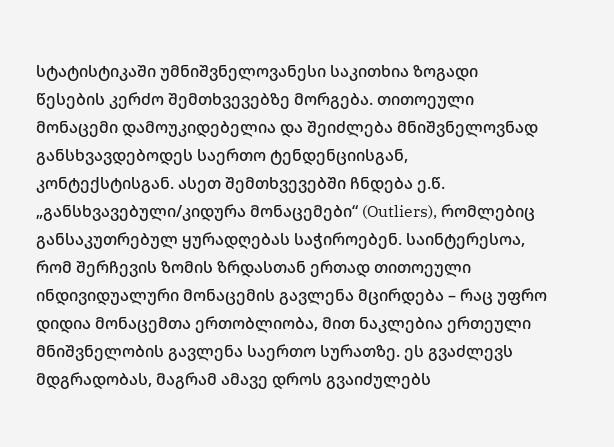სტატისტიკაში უმნიშვნელოვანესი საკითხია ზოგადი წესების კერძო შემთხვევებზე მორგება. თითოეული მონაცემი დამოუკიდებელია და შეიძლება მნიშვნელოვნად განსხვავდებოდეს საერთო ტენდენციისგან, კონტექსტისგან. ასეთ შემთხვევებში ჩნდება ე.წ. „განსხვავებული/კიდურა მონაცემები“ (Outliers), რომლებიც განსაკუთრებულ ყურადღებას საჭიროებენ. საინტერესოა, რომ შერჩევის ზომის ზრდასთან ერთად თითოეული ინდივიდუალური მონაცემის გავლენა მცირდება – რაც უფრო დიდია მონაცემთა ერთობლიობა, მით ნაკლებია ერთეული მნიშვნელობის გავლენა საერთო სურათზე. ეს გვაძლევს მდგრადობას, მაგრამ ამავე დროს გვაიძულებს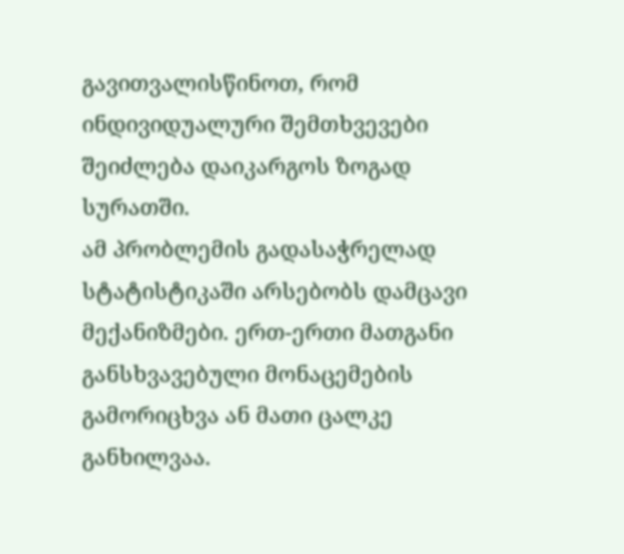გავითვალისწინოთ, რომ ინდივიდუალური შემთხვევები შეიძლება დაიკარგოს ზოგად სურათში.
ამ პრობლემის გადასაჭრელად სტატისტიკაში არსებობს დამცავი მექანიზმები. ერთ-ერთი მათგანი განსხვავებული მონაცემების გამორიცხვა ან მათი ცალკე განხილვაა.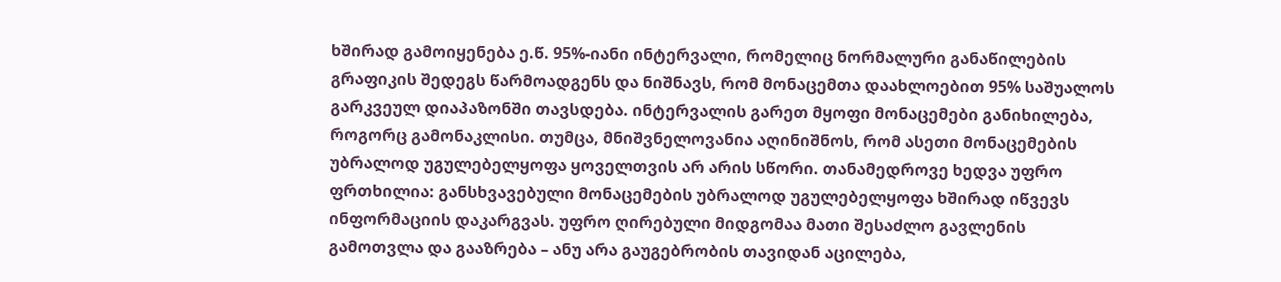ხშირად გამოიყენება ე.წ. 95%-იანი ინტერვალი, რომელიც ნორმალური განაწილების გრაფიკის შედეგს წარმოადგენს და ნიშნავს, რომ მონაცემთა დაახლოებით 95% საშუალოს გარკვეულ დიაპაზონში თავსდება. ინტერვალის გარეთ მყოფი მონაცემები განიხილება, როგორც გამონაკლისი. თუმცა, მნიშვნელოვანია აღინიშნოს, რომ ასეთი მონაცემების უბრალოდ უგულებელყოფა ყოველთვის არ არის სწორი. თანამედროვე ხედვა უფრო ფრთხილია: განსხვავებული მონაცემების უბრალოდ უგულებელყოფა ხშირად იწვევს ინფორმაციის დაკარგვას. უფრო ღირებული მიდგომაა მათი შესაძლო გავლენის გამოთვლა და გააზრება – ანუ არა გაუგებრობის თავიდან აცილება,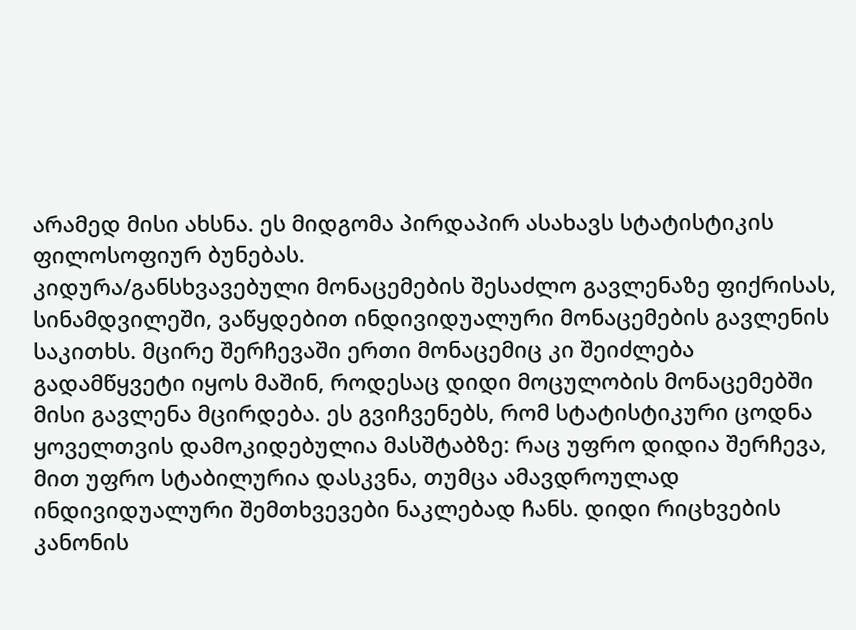არამედ მისი ახსნა. ეს მიდგომა პირდაპირ ასახავს სტატისტიკის ფილოსოფიურ ბუნებას.
კიდურა/განსხვავებული მონაცემების შესაძლო გავლენაზე ფიქრისას, სინამდვილეში, ვაწყდებით ინდივიდუალური მონაცემების გავლენის საკითხს. მცირე შერჩევაში ერთი მონაცემიც კი შეიძლება გადამწყვეტი იყოს მაშინ, როდესაც დიდი მოცულობის მონაცემებში მისი გავლენა მცირდება. ეს გვიჩვენებს, რომ სტატისტიკური ცოდნა ყოველთვის დამოკიდებულია მასშტაბზე: რაც უფრო დიდია შერჩევა, მით უფრო სტაბილურია დასკვნა, თუმცა ამავდროულად ინდივიდუალური შემთხვევები ნაკლებად ჩანს. დიდი რიცხვების კანონის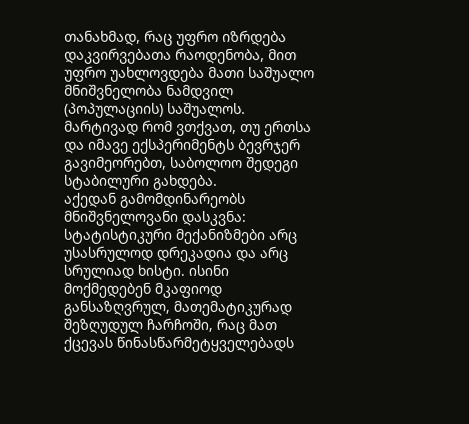თანახმად, რაც უფრო იზრდება დაკვირვებათა რაოდენობა, მით უფრო უახლოვდება მათი საშუალო მნიშვნელობა ნამდვილ (პოპულაციის) საშუალოს. მარტივად რომ ვთქვათ, თუ ერთსა და იმავე ექსპერიმენტს ბევრჯერ გავიმეორებთ, საბოლოო შედეგი სტაბილური გახდება.
აქედან გამომდინარეობს მნიშვნელოვანი დასკვნა: სტატისტიკური მექანიზმები არც უსასრულოდ დრეკადია და არც სრულიად ხისტი. ისინი მოქმედებენ მკაფიოდ განსაზღვრულ, მათემატიკურად შეზღუდულ ჩარჩოში, რაც მათ ქცევას წინასწარმეტყველებადს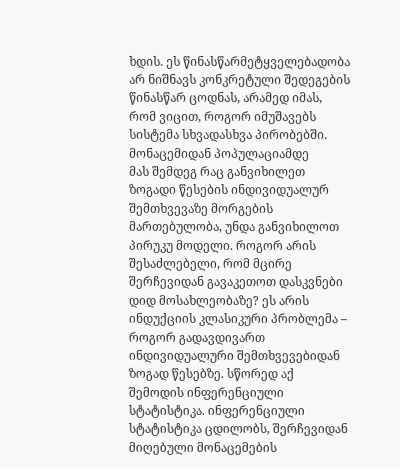ხდის. ეს წინასწარმეტყველებადობა არ ნიშნავს კონკრეტული შედეგების წინასწარ ცოდნას, არამედ იმას, რომ ვიცით, როგორ იმუშავებს სისტემა სხვადასხვა პირობებში.
მონაცემიდან პოპულაციამდე
მას შემდეგ რაც განვიხილეთ ზოგადი წესების ინდივიდუალურ შემთხვევაზე მორგების მართებულობა, უნდა განვიხილოთ პირუკუ მოდელი. როგორ არის შესაძლებელი, რომ მცირე შერჩევიდან გავაკეთოთ დასკვნები დიდ მოსახლეობაზე? ეს არის ინდუქციის კლასიკური პრობლემა – როგორ გადავდივართ ინდივიდუალური შემთხვევებიდან ზოგად წესებზე. სწორედ აქ შემოდის ინფერენციული სტატისტიკა. ინფერენციული სტატისტიკა ცდილობს, შერჩევიდან მიღებული მონაცემების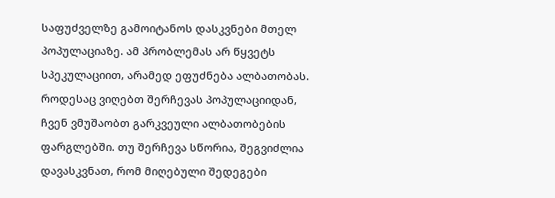საფუძველზე გამოიტანოს დასკვნები მთელ პოპულაციაზე. ამ პრობლემას არ წყვეტს სპეკულაციით, არამედ ეფუძნება ალბათობას. როდესაც ვიღებთ შერჩევას პოპულაციიდან, ჩვენ ვმუშაობთ გარკვეული ალბათობების ფარგლებში. თუ შერჩევა სწორია, შეგვიძლია დავასკვნათ, რომ მიღებული შედეგები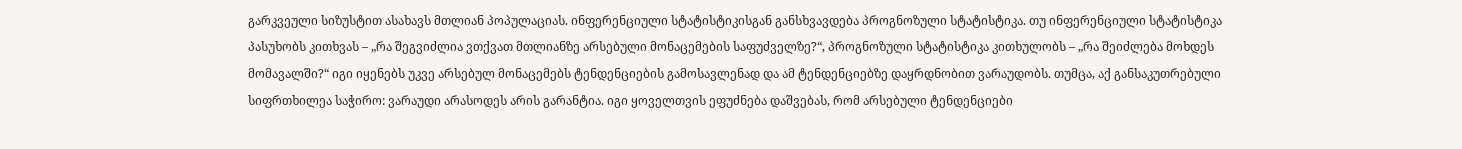გარკვეული სიზუსტით ასახავს მთლიან პოპულაციას. ინფერენციული სტატისტიკისგან განსხვავდება პროგნოზული სტატისტიკა. თუ ინფერენციული სტატისტიკა პასუხობს კითხვას – „რა შეგვიძლია ვთქვათ მთლიანზე არსებული მონაცემების საფუძველზე?“, პროგნოზული სტატისტიკა კითხულობს – „რა შეიძლება მოხდეს მომავალში?“ იგი იყენებს უკვე არსებულ მონაცემებს ტენდენციების გამოსავლენად და ამ ტენდენციებზე დაყრდნობით ვარაუდობს. თუმცა, აქ განსაკუთრებული სიფრთხილეა საჭირო: ვარაუდი არასოდეს არის გარანტია. იგი ყოველთვის ეფუძნება დაშვებას, რომ არსებული ტენდენციები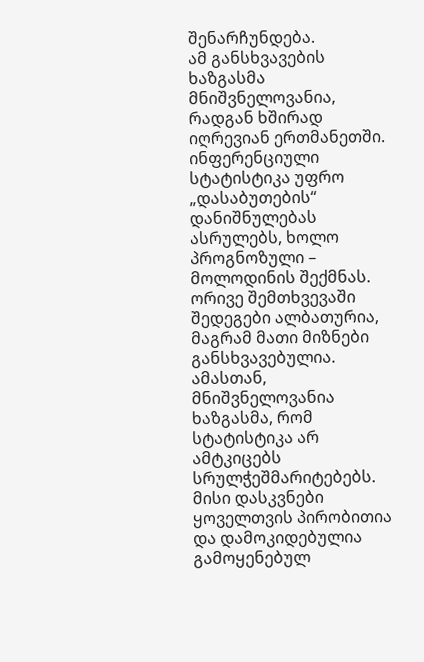შენარჩუნდება.
ამ განსხვავების ხაზგასმა მნიშვნელოვანია, რადგან ხშირად იღრევიან ერთმანეთში. ინფერენციული სტატისტიკა უფრო „დასაბუთების“ დანიშნულებას ასრულებს, ხოლო პროგნოზული – მოლოდინის შექმნას. ორივე შემთხვევაში შედეგები ალბათურია, მაგრამ მათი მიზნები განსხვავებულია.
ამასთან, მნიშვნელოვანია ხაზგასმა, რომ სტატისტიკა არ ამტკიცებს სრულჭეშმარიტებებს. მისი დასკვნები ყოველთვის პირობითია და დამოკიდებულია გამოყენებულ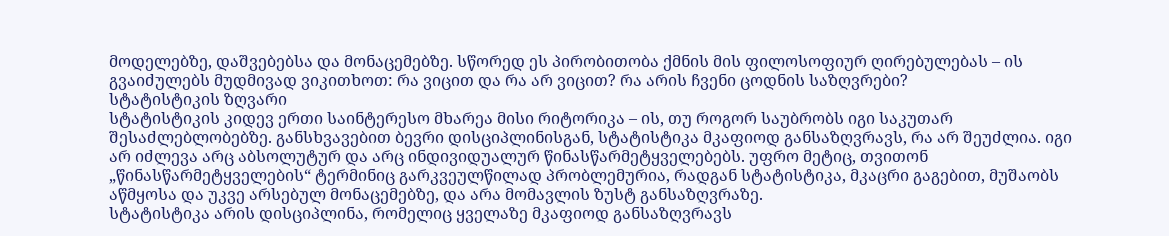მოდელებზე, დაშვებებსა და მონაცემებზე. სწორედ ეს პირობითობა ქმნის მის ფილოსოფიურ ღირებულებას – ის გვაიძულებს მუდმივად ვიკითხოთ: რა ვიცით და რა არ ვიცით? რა არის ჩვენი ცოდნის საზღვრები?
სტატისტიკის ზღვარი
სტატისტიკის კიდევ ერთი საინტერესო მხარეა მისი რიტორიკა – ის, თუ როგორ საუბრობს იგი საკუთარ შესაძლებლობებზე. განსხვავებით ბევრი დისციპლინისგან, სტატისტიკა მკაფიოდ განსაზღვრავს, რა არ შეუძლია. იგი არ იძლევა არც აბსოლუტურ და არც ინდივიდუალურ წინასწარმეტყველებებს. უფრო მეტიც, თვითონ „წინასწარმეტყველების“ ტერმინიც გარკვეულწილად პრობლემურია, რადგან სტატისტიკა, მკაცრი გაგებით, მუშაობს აწმყოსა და უკვე არსებულ მონაცემებზე, და არა მომავლის ზუსტ განსაზღვრაზე.
სტატისტიკა არის დისციპლინა, რომელიც ყველაზე მკაფიოდ განსაზღვრავს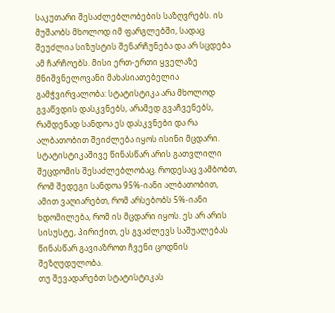საკუთარი შესაძლებლობების საზღვრებს. ის მუშაობს მხოლოდ იმ ფარგლებში, სადაც შეუძლია სიზუსტის შენარჩუნება და არ სცდება ამ ჩარჩოებს. მისი ერთ-ერთი ყველაზე მნიშვნელოვანი მახასიათებელია გამჭვირვალობა: სტატისტიკა არა მხოლოდ გვაწვდის დასკვნებს, არამედ გვაჩვენებს, რამდენად სანდოა ეს დასკვნები და რა ალბათობით შეიძლება იყოს ისინი მცდარი. სტატისტიკაშივე წინასწარ არის გათვლილი შეცდომის შესაძლებლობაც. როდესაც ვამბობთ, რომ შედეგი სანდოა 95%-იანი ალბათობით, ამით ვაღიარებთ, რომ არსებობს 5%-იანი ხდომილება, რომ ის მცდარი იყოს. ეს არ არის სისუსტე, პირიქით, ეს გვაძლევს საშუალებას წინასწარ გავიაზროთ ჩვენი ცოდნის შეზღუდულობა.
თუ შევადარებთ სტატისტიკას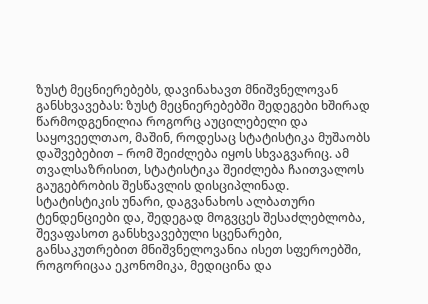ზუსტ მეცნიერებებს, დავინახავთ მნიშვნელოვან განსხვავებას: ზუსტ მეცნიერებებში შედეგები ხშირად წარმოდგენილია როგორც აუცილებელი და საყოვეელთაო, მაშინ, როდესაც სტატისტიკა მუშაობს დაშვებებით – რომ შეიძლება იყოს სხვაგვარიც. ამ თვალსაზრისით, სტატისტიკა შეიძლება ჩაითვალოს გაუგებრობის შესწავლის დისციპლინად. სტატისტიკის უნარი, დაგვანახოს ალბათური ტენდენციები და, შედეგად მოგვცეს შესაძლებლობა, შევაფასოთ განსხვავებული სცენარები, განსაკუთრებით მნიშვნელოვანია ისეთ სფეროებში, როგორიცაა ეკონომიკა, მედიცინა და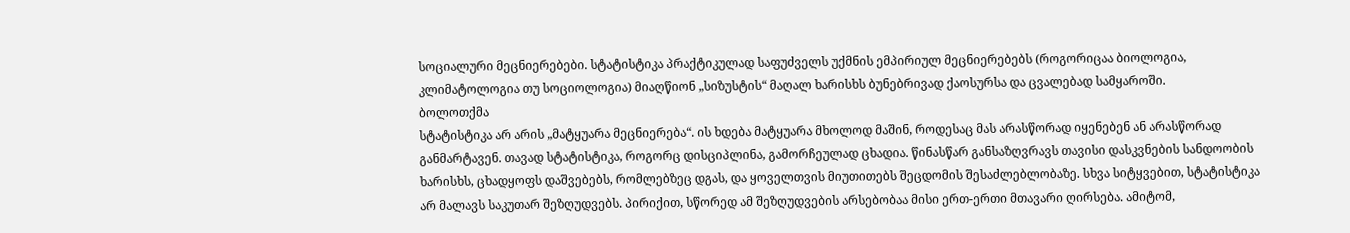სოციალური მეცნიერებები. სტატისტიკა პრაქტიკულად საფუძველს უქმნის ემპირიულ მეცნიერებებს (როგორიცაა ბიოლოგია, კლიმატოლოგია თუ სოციოლოგია) მიაღწიონ „სიზუსტის“ მაღალ ხარისხს ბუნებრივად ქაოსურსა და ცვალებად სამყაროში.
ბოლოთქმა
სტატისტიკა არ არის „მატყუარა მეცნიერება“. ის ხდება მატყუარა მხოლოდ მაშინ, როდესაც მას არასწორად იყენებენ ან არასწორად განმარტავენ. თავად სტატისტიკა, როგორც დისციპლინა, გამორჩეულად ცხადია. წინასწარ განსაზღვრავს თავისი დასკვნების სანდოობის ხარისხს, ცხადყოფს დაშვებებს, რომლებზეც დგას, და ყოველთვის მიუთითებს შეცდომის შესაძლებლობაზე. სხვა სიტყვებით, სტატისტიკა არ მალავს საკუთარ შეზღუდვებს. პირიქით, სწორედ ამ შეზღუდვების არსებობაა მისი ერთ-ერთი მთავარი ღირსება. ამიტომ,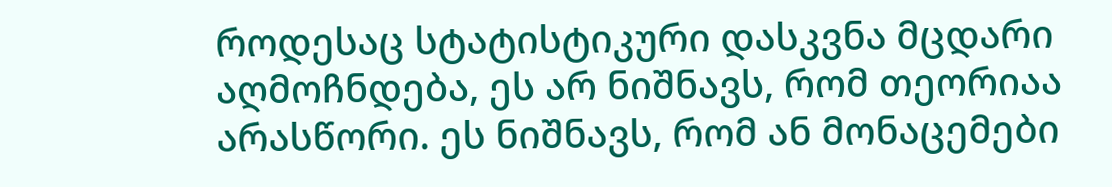როდესაც სტატისტიკური დასკვნა მცდარი აღმოჩნდება, ეს არ ნიშნავს, რომ თეორიაა არასწორი. ეს ნიშნავს, რომ ან მონაცემები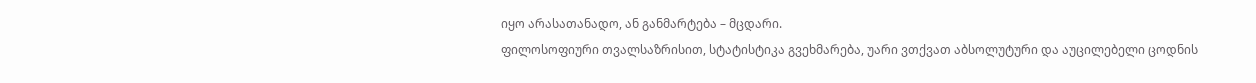იყო არასათანადო, ან განმარტება – მცდარი.
ფილოსოფიური თვალსაზრისით, სტატისტიკა გვეხმარება, უარი ვთქვათ აბსოლუტური და აუცილებელი ცოდნის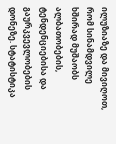ილუზიაზე და მივიღოთ, რომ სინამდვილე ხშირად მუშაობს ალბათობების, ტენდენციებისა და გაურკვევლობების დონეზე. სტატისტიკა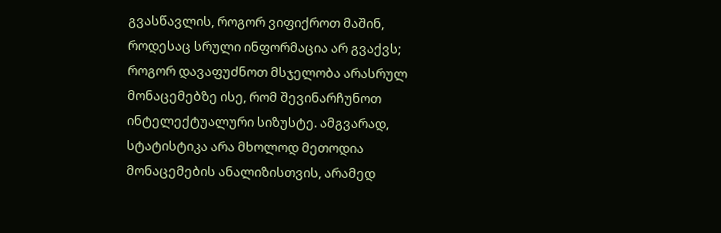გვასწავლის, როგორ ვიფიქროთ მაშინ, როდესაც სრული ინფორმაცია არ გვაქვს; როგორ დავაფუძნოთ მსჯელობა არასრულ მონაცემებზე ისე, რომ შევინარჩუნოთ ინტელექტუალური სიზუსტე. ამგვარად, სტატისტიკა არა მხოლოდ მეთოდია მონაცემების ანალიზისთვის, არამედ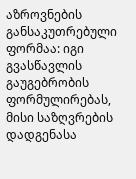აზროვნების განსაკუთრებული ფორმაა: იგი გვასწავლის გაუგებრობის ფორმულირებას, მისი საზღვრების დადგენასა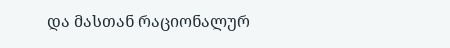და მასთან რაციონალურ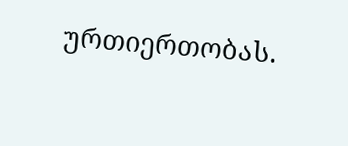ურთიერთობას.